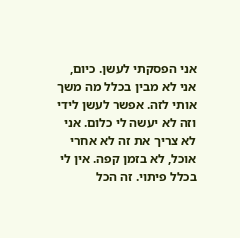אני הפסקתי לעשן. כיום, אני לא מבין בכלל מה משך אותי לזה. אפשר לעשן לידי וזה לא יעשה לי כלום. אני לא צריך את זה לא אחרי אוכל, לא בזמן קפה. אין לי בכלל פיתוי. זה הכל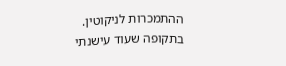ההתמכרות לניקוטין.
בתקופה שעוד עישנתי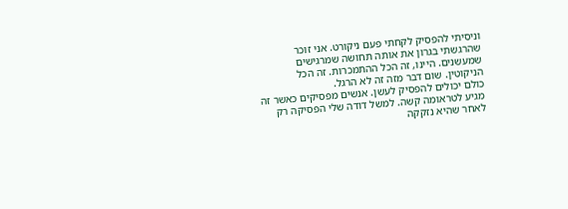וניסיתי להפסיק לקחתי פעם ניקורט. אני זוכר שהרגשתי בגרון את אותה תחושה שמרגישים שמעשנים. היינו, זה הכל ההתמכרות. זה הכל הניקוטין. שום דבר מזה זה לא הרגל.
כולם יכולים להפסיק לעשן. אנשים מפסיקים כאשר זה מגיע לטראומה קשה. למשל דודה שלי הפסיקה רק לאחר שהיא נזקקה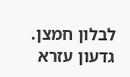לבלון חמצן. גדעון עזרא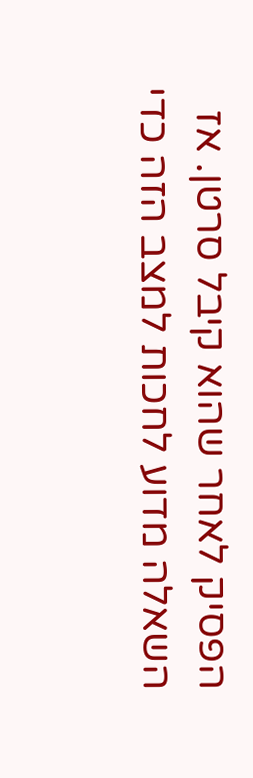הפסיק לאחר שהוא קיבל סרטן. אז השאלה מדוע לחכות למצב הזה כדי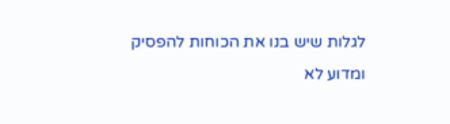לגלות שיש בנו את הכוחות להפסיק ומדוע לא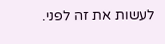לעשות את זה לפני.